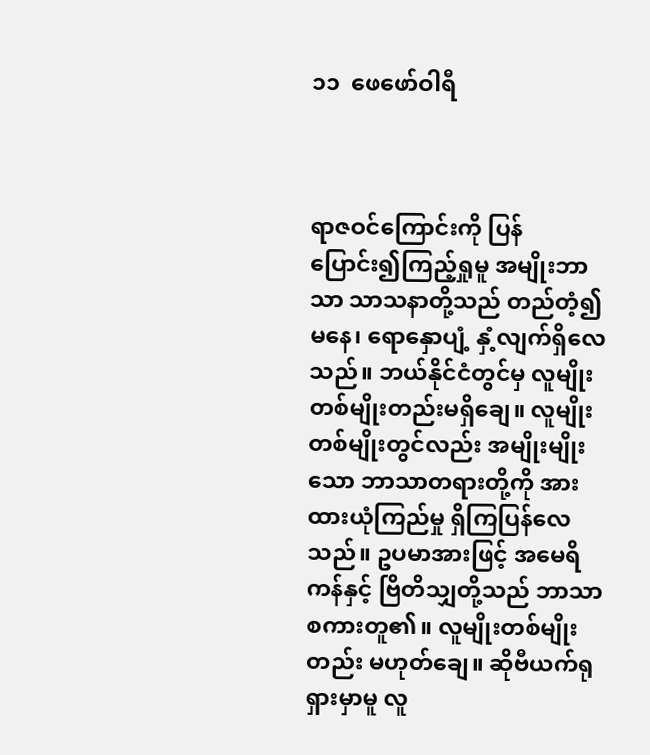၁၁  ဖေဖော်ဝါရီ



ရာဇဝင်ကြောင်းကို ပြန်ပြောင်း၍ကြည့်ရှုမူ အမျိုးဘာသာ သာသနာတို့သည် တည်တံ့၍မနေ၊ ရောနှောပျံ့ နှံ့လျက်ရှိလေသည်။ ဘယ်နိုင်ငံတွင်မှ လူမျိုးတစ်မျိုးတည်းမရှိချေ။ လူမျိုးတစ်မျိုးတွင်လည်း အမျိုးမျိုးသော ဘာသာတရားတို့ကို အားထားယုံကြည်မှု ရှိကြပြန်လေသည်။ ဥပမာအားဖြင့် အမေရိကန်နှင့် ဗြိတိသျှတို့သည် ဘာသာစကားတူ၏။ လူမျိုးတစ်မျိုးတည်း မဟုတ်ချေ။ ဆိုဗီယက်ရုရှားမှာမူ လူ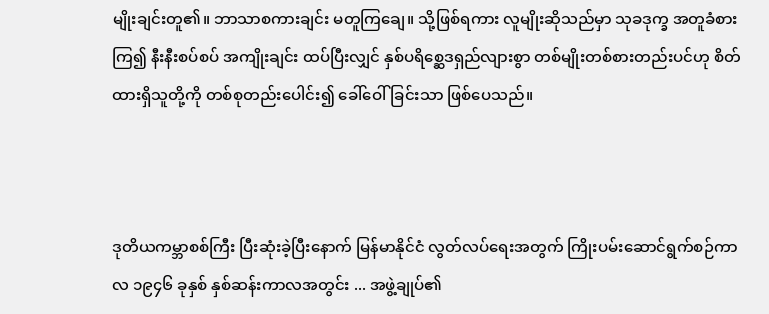မျိုးချင်းတူ၏။ ဘာသာစကားချင်း မတူကြချေ။ သို့ဖြစ်ရကား လူမျိုးဆိုသည်မှာ သုခဒုက္ခ အတူခံစားကြ၍ နီးနီးစပ်စပ် အကျိုးချင်း ထပ်ပြီးလျှင် နှစ်ပရိစ္ဆေဒရှည်လျားစွာ တစ်မျိုးတစ်စားတည်းပင်ဟု စိတ်ထားရှိသူတို့ကို တစ်စုတည်းပေါင်း၍ ခေါ်ဝေါ်ခြင်းသာ ဖြစ်ပေသည်။



ဒုတိယကမ္ဘာစစ်ကြီး ပြီးဆုံးခဲ့ပြီးနောက် မြန်မာနိုင်ငံ လွတ်လပ်ရေးအတွက် ကြိုးပမ်းဆောင်ရွက်စဉ်ကာလ ၁၉၄၆ ခုနှစ် နှစ်ဆန်းကာလအတွင်း ... အဖွဲ့ချုပ်၏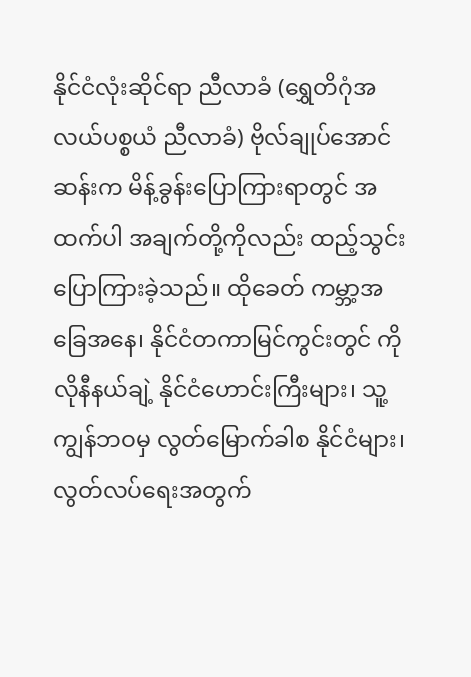နိုင်ငံလုံးဆိုင်ရာ ညီလာခံ (ရွှေတိဂုံအလယ်ပစ္စယံ ညီလာခံ) ဗိုလ်ချုပ်အောင်ဆန်းက မိန့်ခွန်းပြောကြားရာတွင် အထက်ပါ အချက်တို့ကိုလည်း ထည့်သွင်းပြောကြားခဲ့သည်။ ထိုခေတ် ကမ္ဘာ့အခြေအနေ၊ နိုင်ငံတကာမြင်ကွင်းတွင် ကိုလိုနီနယ်ချဲ့ နိုင်ငံဟောင်းကြီးများ၊ သူ့ကျွန်ဘဝမှ လွတ်မြောက်ခါစ နိုင်ငံများ၊ လွတ်လပ်ရေးအတွက်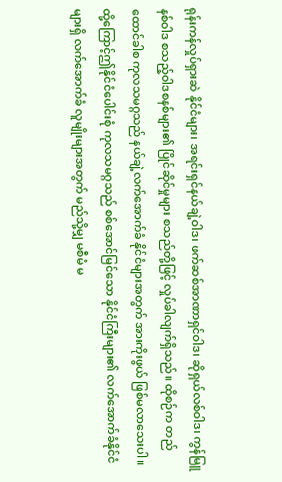ရုန်းကန်လှုပ်ရှားဆဲ နိုင်ငံများ၊ အရင်းရှင်နယ်ချဲ့ဝါဒ၊ ဖက်ဆစ်အာဏာရှင်ဝါဒ၊ ဆိုရှယ်လစ်ဝါဒ၊ ကွန်မြူနစ်ဝါဒ စသည့်ဝါဒစနစ်များ၏ ပြိုင်ဆိုင်မှုများ စသည်တို့ဖြင့် လှုပ်ခါလျက်ရှိသည်။ ထိုစဉ်က တည်ထောင်ခါစ ကုလသမဂ္ဂသည် နယ်ချဲ့လက်အောက်ခံ နိုင်ငံများအတွက် အားကိုးဖွယ် ဖြစ်မလာသေးပါ။ ထို့ကြောင့်ဤနိုင်ငံပေါင်းစုံ ကုလသမဂ္ဂသည် စစ်အောင်မြင်သော နိုင်ငံကြီးများ၏ လက်အောက်ခံနိုင်ငံများရှိ လက်အောက်ခံ လူမျိုးများအတွက် မည်သို့မျှ မစီမံ မ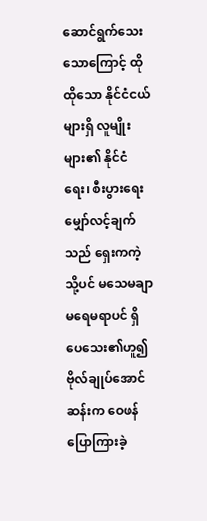ဆောင်ရွက်သေးသောကြောင့် ထိုထိုသော နိုင်ငံငယ်များရှိ လူမျိုးများ၏ နိုင်ငံရေး၊ စီးပွားရေးမျှော်လင့်ချက်သည် ရှေးကကဲ့သို့ပင် မသေမချာ မရေမရာပင် ရှိပေသေး၏ဟူ၍ ဗိုလ်ချုပ်အောင်ဆန်းက ဝေဖန်ပြောကြားခဲ့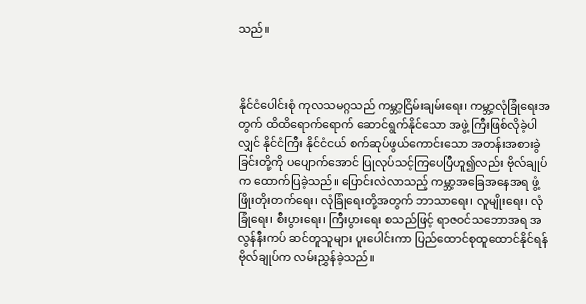သည်။



နိုင်ငံပေါင်းစုံ ကုလသမဂ္ဂသည် ကမ္ဘာ့ငြိမ်းချမ်းရေး၊ ကမ္ဘာ့လုံခြုံရေးအတွက် ထိထိရောက်ရောက် ဆောင်ရွက်နိုင်သော အဖွဲ့ ကြီးဖြစ်လိုခဲ့ပါလျှင် နိုင်ငံကြီး နိုင်ငံငယ် စက်ဆုပ်ဖွယ်ကောင်းသော အတန်းအစားခွဲခြင်းတို့ကို ပပျောက်အောင် ပြုလုပ်သင့်ကြပေပြီဟူ၍လည်း ဗိုလ်ချုပ်က ထောက်ပြခဲ့သည်။ ပြောင်းလဲလာသည့် ကမ္ဘာ့အခြေအနေအရ ဖွံ့ဖြိုးတိုးတက်ရေး၊ လုံခြုံရေးတို့အတွက် ဘာသာရေး၊ လူမျိုးရေး၊ လုံခြုံရေး၊ စီးပွားရေး၊ ကြီးပွားရေး စသည်ဖြင့် ရာဇဝင်သဘောအရ အလွန်နီးကပ် ဆင်တူသူများ ပူးပေါင်းကာ ပြည်ထောင်စုထူထောင်နိုင်ရန် ဗိုလ်ချုပ်က လမ်းညွှန်ခဲ့သည်။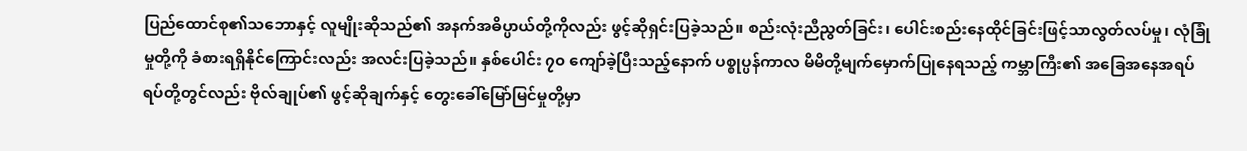ပြည်ထောင်စု၏သဘောနှင့် လူမျိုးဆိုသည်၏ အနက်အဓိပ္ပာယ်တို့ကိုလည်း ဖွင့်ဆိုရှင်းပြခဲ့သည်။ စည်းလုံးညီညွတ်ခြင်း၊ ပေါင်းစည်းနေထိုင်ခြင်းဖြင့်သာလွတ်လပ်မှု၊ လုံခြုံမှုတို့ကို ခံစားရရှိနိုင်ကြောင်းလည်း အလင်းပြခဲ့သည်။ နှစ်ပေါင်း ၇၀ ကျော်ခဲ့ပြီးသည့်နောက် ပစ္စုပ္ပန်ကာလ မိမိတို့မျက်မှောက်ပြုနေရသည့် ကမ္ဘာကြီး၏ အခြေအနေအရပ်ရပ်တို့တွင်လည်း ဗိုလ်ချုပ်၏ ဖွင့်ဆိုချက်နှင့် တွေးခေါ်မြော်မြင်မှုတို့မှာ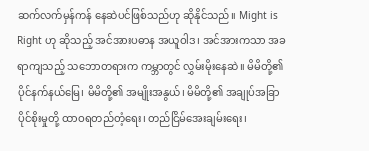ဆက်လက်မှန်ကန် နေဆဲပင်ဖြစ်သည်ဟု ဆိုနိုင်သည်။ Might is Right ဟု ဆိုသည့် အင်အားပဓာန အယူဝါဒ၊ အင်အားကသာ အခရာကျသည့် သဘောတရားက ကမ္ဘာတွင် လွှမ်းမိုးနေဆဲ။ မိမိတို့၏ ပိုင်နက်နယ်မြေ၊ မိမိတို့၏ အမျိုးအနွယ်၊ မိမိတို့၏ အချုပ်အခြာပိုင်စိုးမှုတို့ ထာဝရတည်တံ့ရေး၊ တည်ငြိမ်အေးချမ်းရေး၊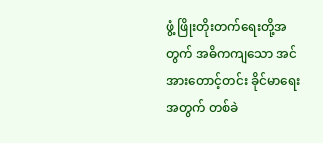ဖွံ့ ဖြိုးတိုးတက်ရေးတို့အတွက် အဓိကကျသော အင်အားတောင့်တင်း ခိုင်မာရေးအတွက် တစ်ခဲ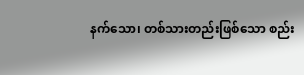နက်သော၊ တစ်သားတည်းဖြစ်သော စည်း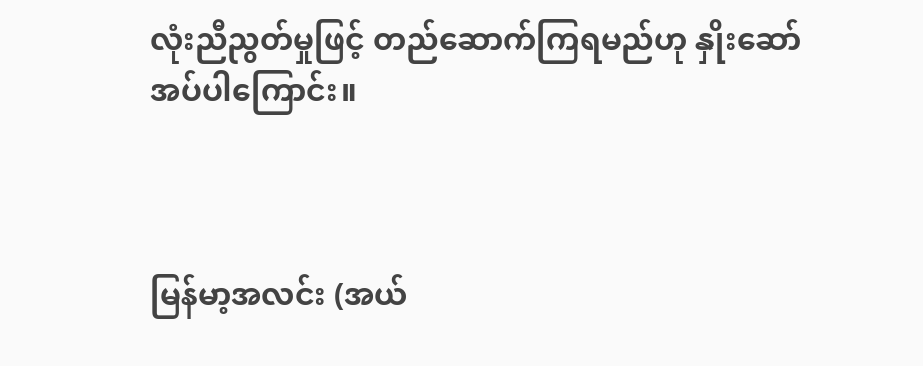လုံးညီညွတ်မှုဖြင့် တည်ဆောက်ကြရမည်ဟု နှိုးဆော်အပ်ပါကြောင်း။



မြန်မာ့အလင်း (အယ်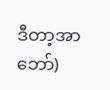ဒီတာ့အာဘော်)